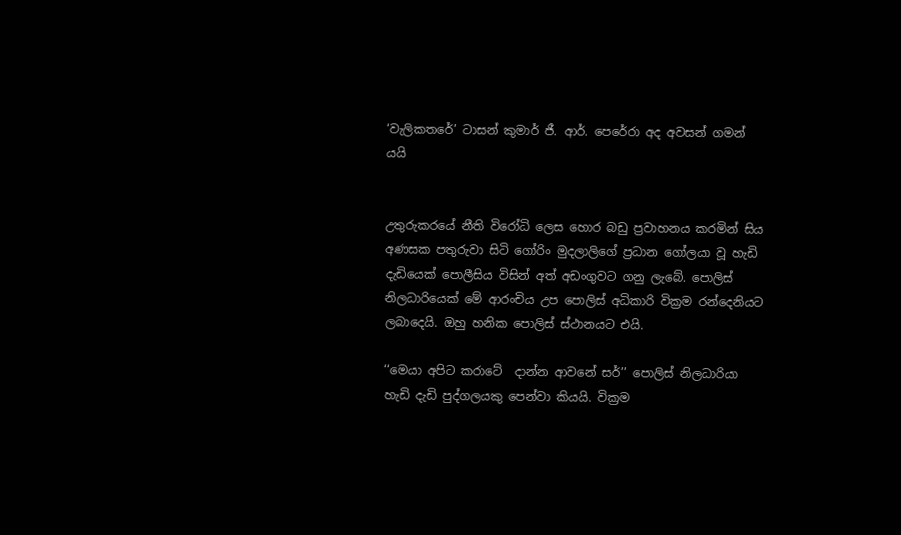‘වැලිකතරේ’ ටාසන් කුමාර් ජී. ආර්. පෙරේරා අද අවසන් ගමන් යයි


උතුරුකරයේ නීති විරෝධි ලෙස හොර බඩු ප්‍රවාහනය කරමින් සිය අණසක පතුරුවා සිටි ගෝරිං මුදලාලිගේ ප්‍රධාන ගෝලයා වූ හැඩි දැඩියෙක් පොලීසිය විසින් අත් අඩංගුවට ගනු ලැබේ. පොලිස් නිලධාරියෙක් මේ ආරංචිය උප පොලිස් අධිකාරි වික්‍රම රන්දෙනියට ලබාදෙයි. ඔහු හනික පොලිස් ස්ථානයට එයි.

‘‘මෙයා අපිට කරාටේ  දාන්න ආවනේ සර්’’ පොලිස් නිලධාරියා හැඩි දැඩි පුද්ගලයකු පෙන්වා කියයි. වික්‍රම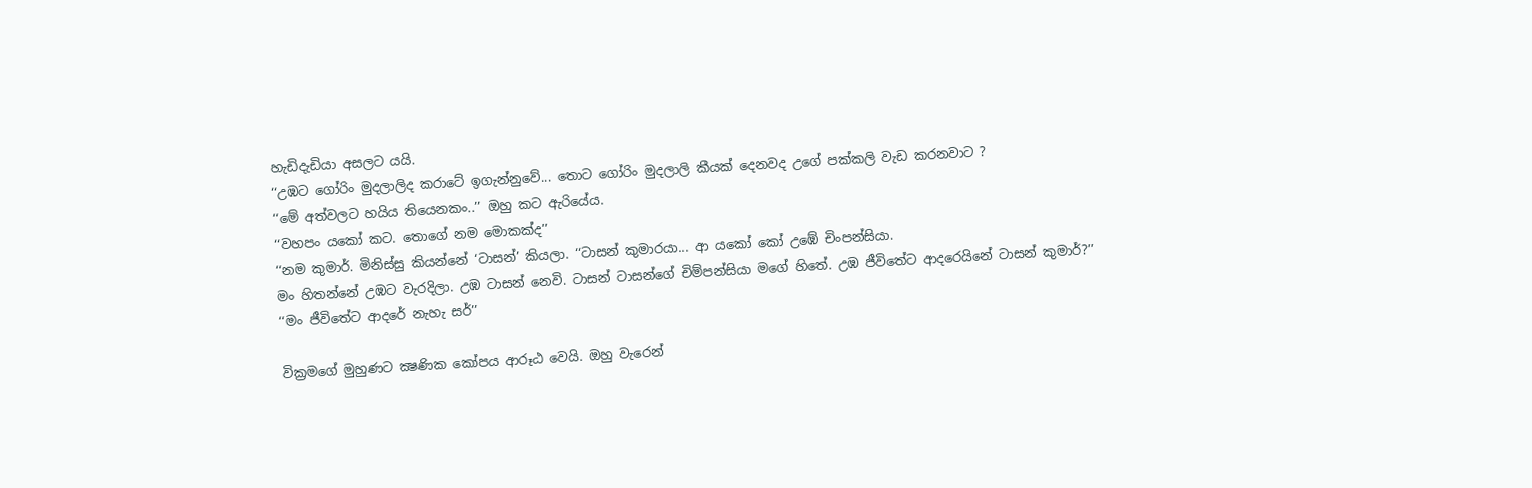හැඩිදැඩියා අසලට යයි.
‘‘උඹට ගෝරිං මුදලාලිද කරාටේ ඉගැන්නුවේ... තොට ගෝරිං මුදලාලි කීයක් දෙනවද උගේ පක්කලි වැඩ කරනවාට ?
‘‘මේ අත්වලට හයිය තියෙනකං..’’ ඔහු කට ඇරියේය.
‘‘වහපං යකෝ කට. තොගේ නම මොකක්ද’’
‘‘නම කුමාර්. මිනිස්සු කියන්නේ ‘ටාසන්’ කියලා. ‘‘ටාසන් කුමාරයා... ආ යකෝ කෝ උඹේ චිංපන්සියා.
මං හිතන්නේ උඹට වැරදිලා. උඹ ටාසන් නෙවි. ටාසන් ටාසන්ගේ චිම්පන්සියා මගේ හිතේ. උඹ ජීවිතේට ආදරෙයිනේ ටාසන් කුමාර්?’’
‘‘මං ජීවිතේට ආදරේ නැහැ සර්’’

වික්‍රමගේ මුහුණට ක්‍ෂණික කෝපය ආරූඨ වෙයි. ඔහු වැරෙන්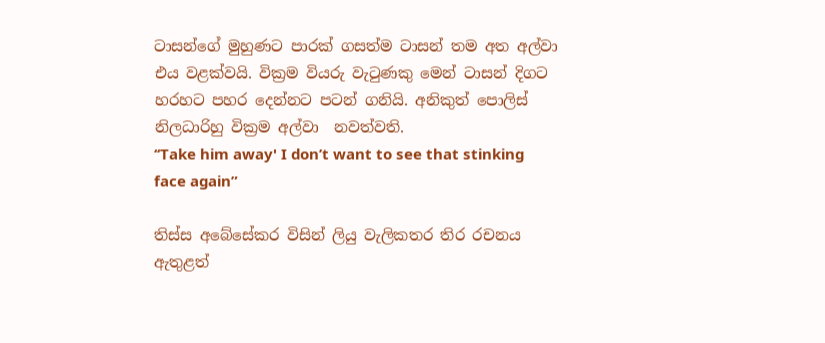ටාසන්ගේ මුහුණට පාරක් ගසත්ම ටාසන් තම අත අල්වා එය වළක්වයි. වික්‍රම වියරු වැටුණකු මෙන් ටාසන් දිගට හරහට පහර දෙන්නට පටන් ගනියි. අනිකුත් පොලිස් නිලධාරිහු වික්‍රම අල්වා  නවත්වති.
‘‘Take him away' I don’t want to see that stinking face again”

තිස්ස අබේසේකර විසින් ලියු වැලිකතර තිර රචනය ඇතුළත්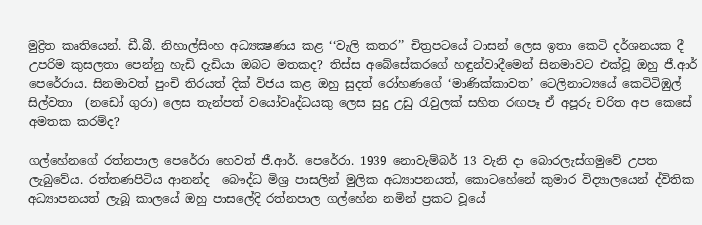මුද්‍රිත කෘතියෙන්. ඩී.බී. නිහාල්සිංහ අධ්‍යක්‍ෂණය කළ ‘‘වැලි කතර’’ චිත්‍රපටයේ ටාසන් ලෙස ඉතා කෙටි දර්ශනයක දී උපරිම කුසලතා පෙන්නු හැඩි දැඩියා ඔබට මතකද? තිස්ස අබේසේකරගේ හඳුන්වාදීමෙන් සිනමාවට එක්වූ ඔහු ජී.ආර් පෙරේරාය. සිනමාවත් පුංචි තිරයත් දික් විජය කළ ඔහු සුදත් රෝහණගේ ‘මාණික්කාවත’ ටෙලිනාට්‍යයේ කෙටිටිඹුල් සිල්වතා  (නඩෝ ගුරා) ලෙස තැන්පත් වයෝවෘද්ධයකු ලෙස සුදු උඩු රැවුලක් සහිත රඟපෑ ඒ අපූරු චරිත අප කෙසේ අමතක කරම්ද?

ගල්හේනගේ රත්නපාල පෙරේරා හෙවත් ජී.ආර්. පෙරේරා. 1939 නොවැම්බර් 13 වැනි දා බොරලැස්ගමුවේ උපත ලැබුවේය. රත්තණපිටිය ආනන්ද  බෞද්ධ මිශ්‍ර පාසලින් මුලික අධ්‍යාපනයත්, කොටහේනේ කුමාර විද්‍යාලයෙන් ද්විතික අධ්‍යාපනයත් ලැබූ කාලයේ ඔහු පාසලේදි රත්නපාල ගල්හේන නමින් ප්‍රකට වූයේ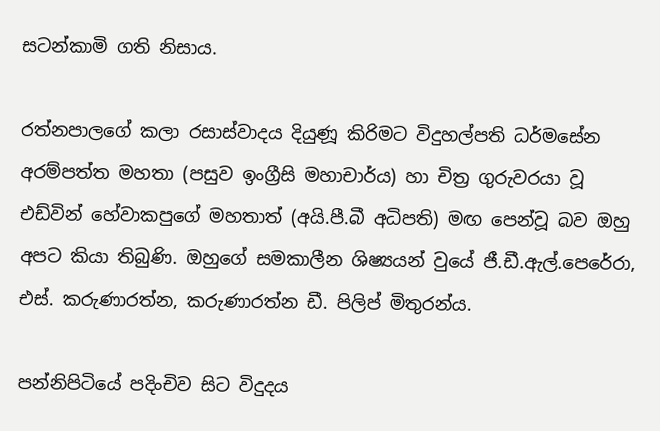සටන්කාමි ගති නිසාය.

රත්නපාලගේ කලා රසාස්වාදය දියුණූ කිරිමට විදුහල්පති ධර්මසේන අරම්පත්ත මහතා (පසුව ඉංග්‍රීසි මහාචාර්ය) හා චිත්‍ර ගුරුවරයා වූ එඩ්වින් හේවාකපුගේ මහතාත් (අයි.පී.බී අධිපති) මඟ පෙන්වූ බව ඔහු අපට කියා තිබුණි. ඔහුගේ සමකාලීන ශිෂ්‍යයන් වුයේ ජී.ඩී.ඇල්.පෙරේරා, එස්. කරුණාරත්න, කරුණාරත්න ඩී. පිලිප් මිතුරන්ය.

පන්නිපිටියේ පදිංචිව සිට විදුදය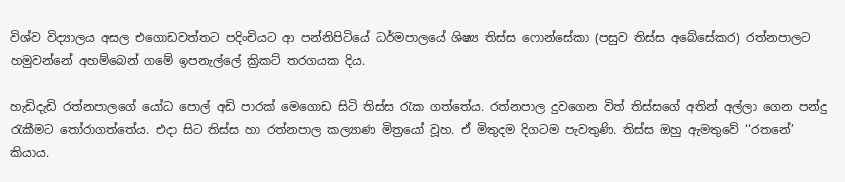විශ්ව විද්‍යාලය අසල එගොඩවත්තට පදිංචියට ආ පන්නිපිටියේ ධර්මපාලයේ ශිෂ්‍ය තිස්ස ෆොන්සේකා (පසුව තිස්ස අබේසේකර) රත්නපාලට හමුවන්නේ අහම්බෙන් ගමේ ඉපනැල්ලේ ක්‍රිකට් තරගයක දිය.

හැඩිදැඩි රත්නපාලගේ යෝධ පොල් අඩි පාරක් මෙගොඩ සිටි තිස්ස රැක ගත්තේය. රත්නපාල දුවගෙන විත් තිස්සගේ අතින් අල්ලා ගෙන පන්දු රැකීමට තෝරාගත්තේය. එදා සිට තිස්ස හා රත්නපාල කල්‍යාණ මිත්‍රයෝ වූහ. ඒ මිතුදම දිගටම පැවතුණි. තිස්ස ඔහු ඇමතුවේ ‘‘රතනේ’ කියාය.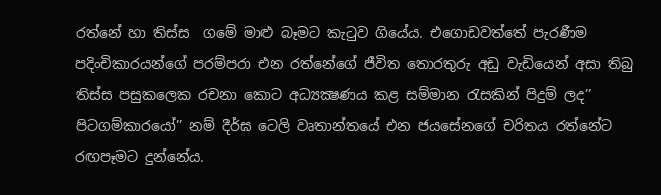රත්නේ හා තිස්ස  ගමේ මාළු බෑමට කැටුව ගියේය. එගොඩවත්තේ පැරණීම පදිංචිකාරයන්ගේ පරම්පරා එන රත්නේගේ ජීවිත තොරතුරු අඩු වැඩියෙන් අසා තිබු තිස්ස පසුකලෙක රචනා කොට අධ්‍යක්‍ෂණය කළ සම්මාන රැසකින් පිදුම් ලද’’ පිටගම්කාරයෝ’’ නම් දීර්ඝ ටෙලි වෘතාන්තයේ එන ජයසේනගේ චරිතය රත්නේට රඟපෑමට දුන්නේය.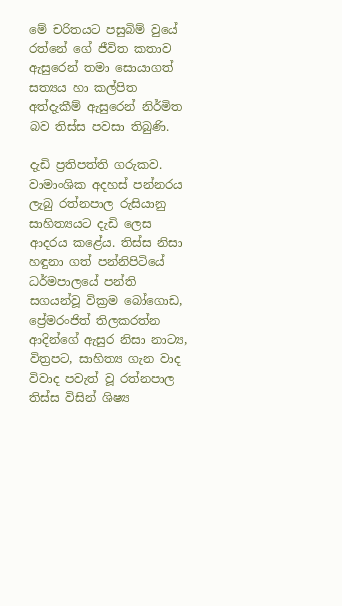මේ චරිතයට පසුබිම් වුයේ රත්නේ ගේ ජීවිත කතාව ඇසුරෙන් තමා සොයාගත් සත්‍යය හා කල්පිත අත්දැකීම් ඇසුරෙන් නිර්මිත බව තිස්ස පවසා තිබුණි.

දැඩි ප්‍රතිපත්ති ගරුකව. වාමාංශික අදහස් පන්නරය ලැබු රත්නපාල රුසියානු සාහිත්‍යයට දැඩි ලෙස ආදරය කළේය. තිස්ස නිසා හඳුනා ගත් පන්නිපිටියේ ධර්මපාලයේ පන්ති සගයන්වූ වික්‍රම බෝගොඩ, ප්‍රේමරංජිත් තිලකරත්න ආදින්ගේ ඇසුර නිසා නාට්‍ය, විත්‍රපට, සාහිත්‍ය ගැන වාද විවාද පවැත් වූ රත්නපාල තිස්ස විසින් ශිෂ්‍ය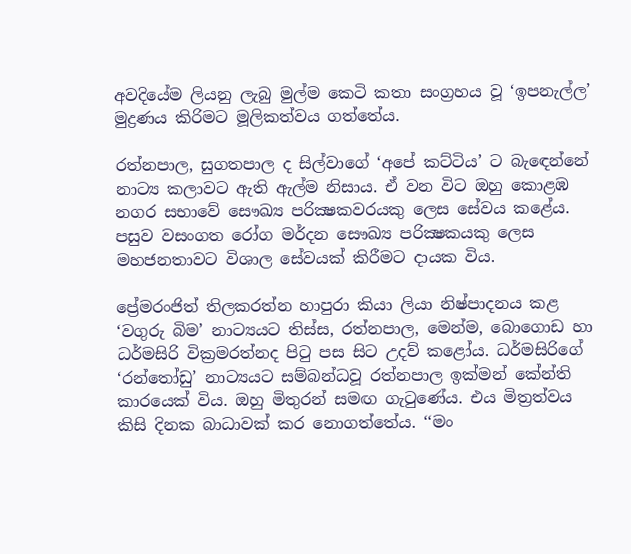අවදියේම ලියනු ලැබු මුල්ම කෙටි කතා සංග්‍රහය වූ ‘ඉපනැල්ල’ මුද්‍රණය කිරිමට මූලිකත්වය ගත්තේය.

රත්නපාල, සුගතපාල ද සිල්වාගේ ‘අපේ කට්ටිය’ ට බැඳෙන්නේ නාට්‍ය කලාවට ඇති ඇල්ම නිසාය. ඒ වන විට ඔහු කොළඹ නගර සභාවේ සෞඛ්‍ය පරික්‍ෂකවරයකු ලෙස සේවය කළේය. පසුව වසංගත රෝග මර්දන සෞඛ්‍ය පරික්‍ෂකයකු ලෙස මහජනතාවට විශාල සේවයක් කිරීමට දායක විය.

ප්‍රේමරංජිත් තිලකරත්න හාපුරා කියා ලියා නිෂ්පාදනය කළ ‘වගුරු බිම’ නාට්‍යයට තිස්ස, රත්නපාල, මෙන්ම, බොගොඩ හා ධර්මසිරි වික්‍රමරත්නද පිටු පස සිට උදව් කළෝය. ධර්මසිරිගේ ‘රන්තෝඩු’ නාට්‍යයට සම්බන්ධවූ රත්නපාල ඉක්මන් කේන්ති කාරයෙක් විය. ඔහු මිතුරන් සමඟ ගැටුණේය. එය මිත්‍රත්වය කිසි දිනක බාධාවක් කර නොගත්තේය. ‘‘මං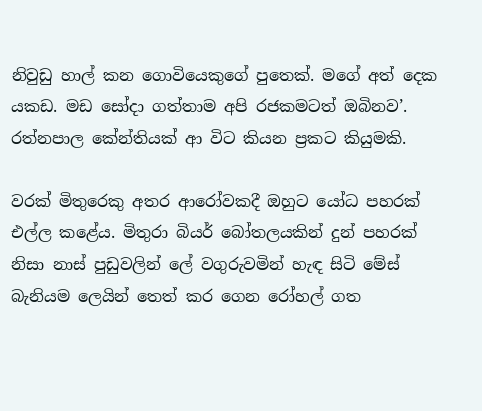නිවුඩු හාල් කන ගොවියෙකුගේ පුතෙක්. මගේ අත් දෙක යකඩ. මඩ සෝදා ගත්තාම අපි රජකමටත් ඔබිනව’. රත්නපාල කේන්තියක් ආ විට කියන ප්‍රකට කියුමකි.

වරක් මිතුරෙකු අතර ආරෝවකදී ඔහුට යෝධ පහරක් එල්ල කළේය. මිතුරා බියර් බෝතලයකින් දුන් පහරක් නිසා නාස් පුඩුවලින් ලේ වගුරුවමින් හැඳ සිටි මේස් බැනියම ලෙයින් තෙත් කර ගෙන රෝහල් ගත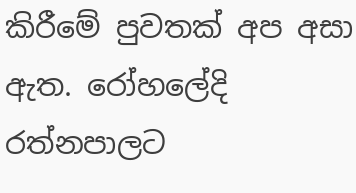කිරීමේ පුවතක් අප අසා ඇත. රෝහලේදි රත්නපාලට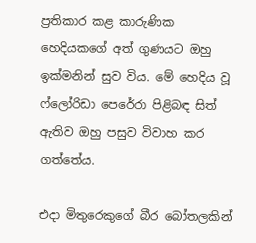ප්‍රතිකාර කළ කාරුණික හෙදියකගේ අත් ගුණයට ඔහු ඉක්මනින් සුව විය. මේ හෙදිය වූ ෆ්ලෝරිඩා පෙරේරා පිළිබඳ සිත් ඇතිව ඔහු පසුව විවාහ කර ගත්තේය.

එදා මිතුරෙකුගේ බීර බෝතලකින්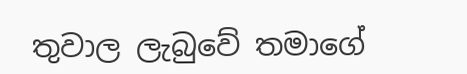තුවාල ලැබුවේ තමාගේ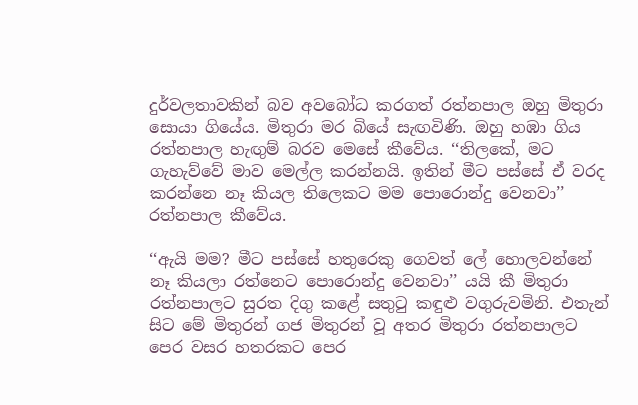දුර්වලතාවකින් බව අවබෝධ කරගත් රත්නපාල ඔහු මිතුරා සොයා ගියේය. මිතුරා මර බියේ සැඟවිණි. ඔහු හඹා ගිය රත්නපාල හැඟුම් බරව මෙසේ කීවේය. ‘‘තිලකේ, මට ගැහැව්වේ මාව මෙල්ල කරන්නයි. ඉතින් මීට පස්සේ ඒ වරද කරන්නෙ නෑ කියල තිලෙකට මම පොරොන්දු වෙනවා’’ රත්නපාල කීවේය.

‘‘ඇයි මම? මීට පස්සේ හතුරෙකු ගෙවත් ලේ හොලවන්නේ නෑ කියලා රත්නෙට පොරොන්දු වෙනවා’’ යයි කී මිතුරා රත්නපාලට සුරත දිගු කළේ සතුටු කඳුළු වගුරුවමිනි. එතැන් සිට මේ මිතුරන් ගජ මිතුරන් වූ අතර මිතුරා රත්නපාලට පෙර වසර හතරකට පෙර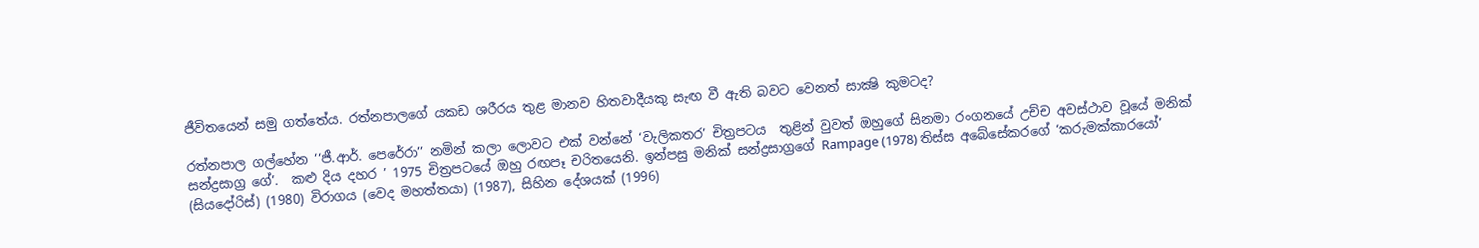ජීවිතයෙන් සමු ගත්තේය. රත්නපාලගේ යකඩ ශරීරය තුළ මානව හිතවාදීයකු සැඟ වී ඇති බවට වෙනත් සාක්‍ෂි කුමටද?

රත්නපාල ගල්හේන ‘‘ජී.ආර්. පෙරේරා’’ නමින් කලා ලොවට එක් වන්නේ ‘වැලිකතර’ චිත්‍රපටය  තුළින් වුවත් ඔහුගේ සිනමා රංගනයේ උච්ච අවස්ථාව වූයේ මනික් සන්ද්‍රසාග්‍ර ගේ’.  කළු දිය දහර ’ 1975 චිත්‍රපටයේ ඔහු රඟපෑ චරිතයෙනි. ඉන්පසු මනික් සන්ද්‍රසාග්‍රගේ Rampage (1978) තිස්ස අබේසේකරගේ ‘කරුමක්කාරයෝ’ (සියදෝරිස්) (1980) විරාගය (වෙද මහත්තයා) (1987), සිහින දේශයක් (1996)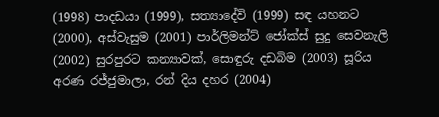(1998) පාදඩයා (1999), සත්‍යාදේවි (1999) සඳ යහනට (2000), අස්වැසුම (2001) පාර්ලිමන්ට් ජෝක්ස් සුදු සෙවනැලි (2002) සුරපුරට කන්‍යාවක්, සොඳුරු දඩබිම (2003) සූරිය අරණ රජ්ජුමාලා, රන් දිය දහර (2004)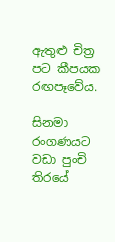ඇතුළු චිත්‍ර පට කීපයක රඟපෑවේය.

සිනමා රංගණයට වඩා පුංචි තිරයේ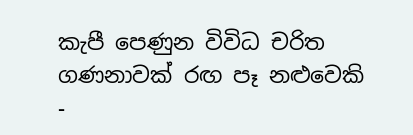කැපී පෙණුන විවිධ චරිත ගණනාවක් රඟ පෑ නළුවෙකි -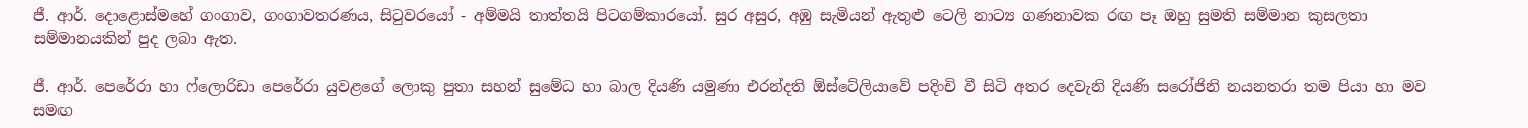ජී. ආර්. දොළොස්මහේ ගංගාව, ගංගාවතරණය, සිටුවරයෝ - අම්මයි තාත්තයි පිටගම්කාරයෝ. සුර අසුර, අඹු සැමියන් ඇතුළු ටෙලි නාට්‍ය ගණනාවක රඟ පෑ ඔහු සුමති සම්මාන කුසලතා සම්මානයකින් පුද ලබා ඇත.

ජී. ආර්. පෙරේරා හා ෆ්ලොරිඩා පෙරේරා යුවළගේ ලොකු පුතා සහන් සුමේධ හා බාල දියණි යමුණා එරන්දති ඕස්ටේලියාවේ පදිංචි වී සිටි අතර දෙවැනි දියණි සරෝජිනි නයනතරා තම පියා හා මව සමඟ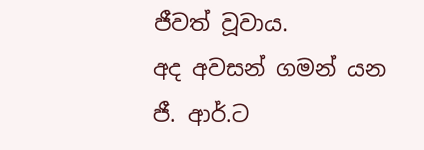ජීවත් වූවාය.
අද අවසන් ගමන් යන ජී. ආර්.ට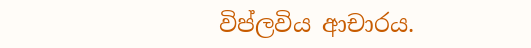විප්ලවිය ආචාරය.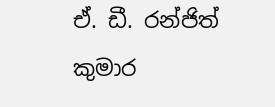ඒ. ඩී. රන්ජිත් කුමාර